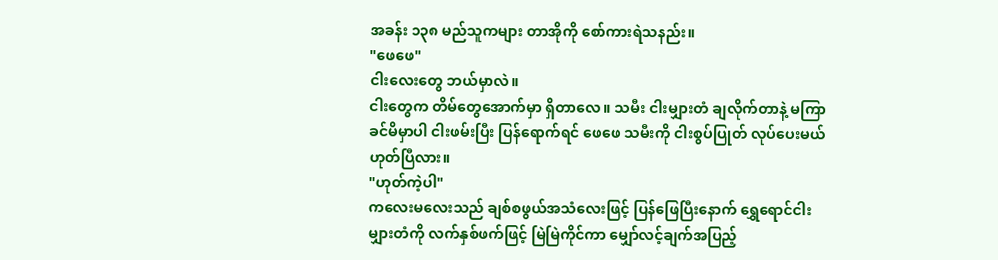အခန်း ၁၃၈ မည်သူကများ တာအိုကို စော်ကားရဲသနည်း။
"ဖေဖေ"
ငါးလေးတွေ ဘယ်မှာလဲ။
ငါးတွေက တိမ်တွေအောက်မှာ ရှိတာလေ။ သမီး ငါးမျှားတံ ချလိုက်တာနဲ့ မကြာခင်မိမှာပါ ငါးဖမ်းပြီး ပြန်ရောက်ရင် ဖေဖေ သမီးကို ငါးစွပ်ပြုတ် လုပ်ပေးမယ် ဟုတ်ပြီလား။
"ဟုတ်ကဲ့ပါ"
ကလေးမလေးသည် ချစ်စဖွယ်အသံလေးဖြင့် ပြန်ဖြေပြီးနောက် ရွှေရောင်ငါးမျှားတံကို လက်နှစ်ဖက်ဖြင့် မြဲမြဲကိုင်ကာ မျှော်လင့်ချက်အပြည့်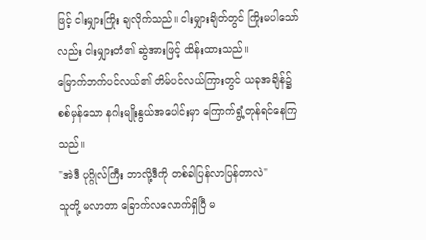ဖြင့် ငါးမျှားကြိုး ချလိုက်သည်။ ငါးမျှားချိတ်တွင် ကြိုးမပါသော်လည်း ငါးမျှားတံ၏ ဆွဲအားဖြင့် ထိန်းထားသည်။
မြောက်ဘက်ပင်လယ်၏ တိမ်ပင်လယ်ကြားတွင် ယခုအချိန်၌ စစ်မှန်သော နဂါးမျိုးနွယ်အပေါင်းမှာ ကြောက်ရွံ့တုန်ရင်နေကြသည်။
"အဲဒီ ပုဂ္ဂိုလ်ကြီး ဘာလို့ဒီကို တစ်ခါပြန်လာပြန်တာလဲ"
သူတို့ မလာတာ ခြောက်လလောက်ရှိပြီ မ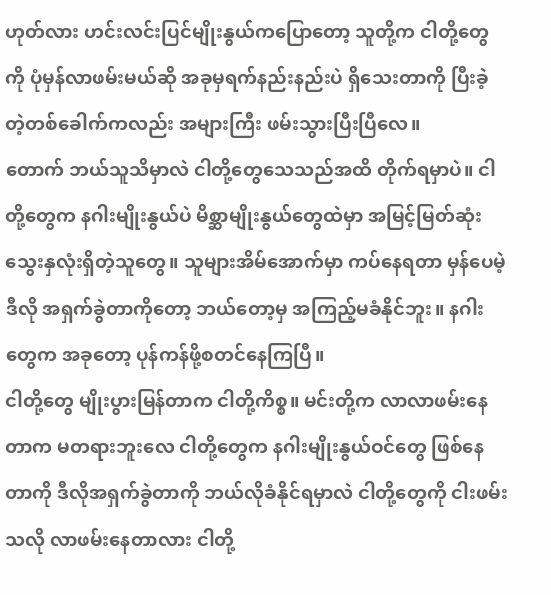ဟုတ်လား ဟင်းလင်းပြင်မျိုးနွယ်ကပြောတော့ သူတို့က ငါတို့တွေကို ပုံမှန်လာဖမ်းမယ်ဆို အခုမှရက်နည်းနည်းပဲ ရှိသေးတာကို ပြီးခဲ့တဲ့တစ်ခေါက်ကလည်း အများကြီး ဖမ်းသွားပြီးပြီလေ။
တောက် ဘယ်သူသိမှာလဲ ငါတို့တွေသေသည်အထိ တိုက်ရမှာပဲ။ ငါတို့တွေက နဂါးမျိုးနွယ်ပဲ မိစ္ဆာမျိုးနွယ်တွေထဲမှာ အမြင့်မြတ်ဆုံး သွေးနှလုံးရှိတဲ့သူတွေ။ သူများအိမ်အောက်မှာ ကပ်နေရတာ မှန်ပေမဲ့ ဒီလို အရှက်ခွဲတာကိုတော့ ဘယ်တော့မှ အကြည့်မခံနိုင်ဘူး။ နဂါးတွေက အခုတော့ ပုန်ကန်ဖို့စတင်နေကြပြီ။
ငါတို့တွေ မျိုးပွားမြန်တာက ငါတို့ကိစ္စ။ မင်းတို့က လာလာဖမ်းနေတာက မတရားဘူးလေ ငါတို့တွေက နဂါးမျိုးနွယ်ဝင်တွေ ဖြစ်နေတာကို ဒီလိုအရှက်ခွဲတာကို ဘယ်လိုခံနိုင်ရမှာလဲ ငါတို့တွေကို ငါးဖမ်းသလို လာဖမ်းနေတာလား ငါတို့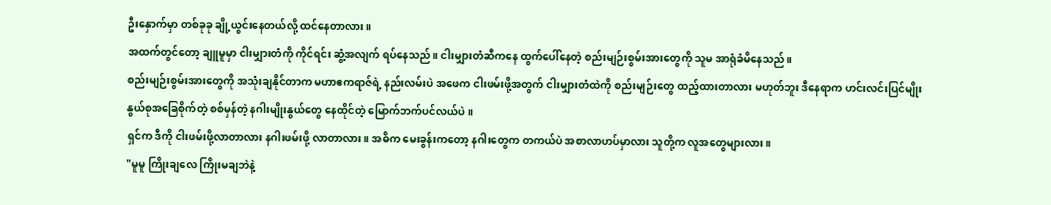ဦးနှောက်မှာ တစ်ခုခု ချို့ယွင်းနေတယ်လို့ ထင်နေတာလား။
အထက်တွင်တော့ ချူမူမှာ ငါးမျှားတံကို ကိုင်ရင်း ဆွံ့အလျက် ရပ်နေသည်။ ငါးမျှားတံဆီကနေ ထွက်ပေါ်နေတဲ့ စည်းမျဉ်းစွမ်းအားတွေကို သူမ အာရုံခံမိနေသည်။
စည်းမျဉ်းစွမ်းအားတွေကို အသုံးချနိုင်တာက မဟာဧကရာဇ်ရဲ့ နည်းလမ်းပဲ အဖေက ငါးဖမ်းဖို့အတွက် ငါးမျှားတံထဲကို စည်းမျဉ်းတွေ ထည့်ထားတာလား မဟုတ်ဘူး ဒီနေရာက ဟင်းလင်းပြင်မျိုးနွယ်စုအခြေစိုက်တဲ့ စစ်မှန်တဲ့ နဂါးမျိုးနွယ်တွေ နေထိုင်တဲ့ မြောက်ဘက်ပင်လယ်ပဲ။
ရှင်က ဒီကို ငါးဖမ်းဖို့လာတာလား နဂါးဖမ်းဖို့ လာတာလား။ အဓိက မေးခွန်းကတော့ နဂါးတွေက တကယ်ပဲ အစာလာဟပ်မှာလား သူတို့က လူအတွေများလား။
"မူမူ ကြိုးချလေ ကြိုးမချဘဲနဲ့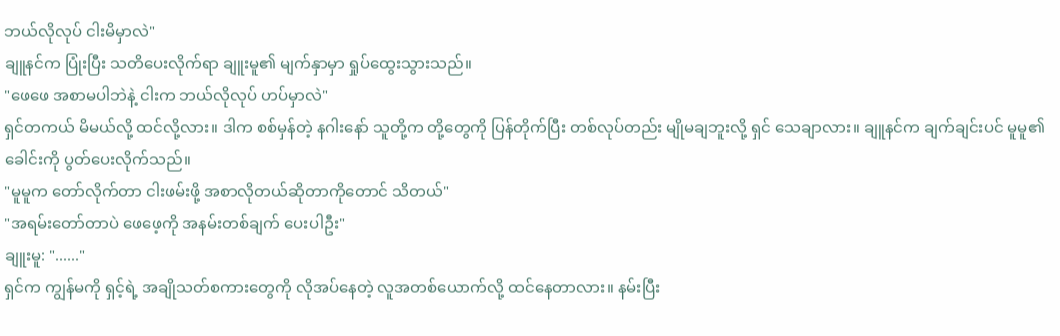ဘယ်လိုလုပ် ငါးမိမှာလဲ"
ချူနင်က ပြုံးပြီး သတိပေးလိုက်ရာ ချူးမူ၏ မျက်နှာမှာ ရှုပ်ထွေးသွားသည်။
"ဖေဖေ အစာမပါဘဲနဲ့ ငါးက ဘယ်လိုလုပ် ဟပ်မှာလဲ"
ရှင်တကယ် မိမယ်လို့ ထင်လို့လား။ ဒါက စစ်မှန်တဲ့ နဂါးနော် သူတို့က တို့တွေကို ပြန်တိုက်ပြီး တစ်လုပ်တည်း မျိုမချဘူးလို့ ရှင် သေချာလား။ ချူနင်က ချက်ချင်းပင် မူမူ၏ ခေါင်းကို ပွတ်ပေးလိုက်သည်။
"မူမူက တော်လိုက်တာ ငါးဖမ်းဖို့ အစာလိုတယ်ဆိုတာကိုတောင် သိတယ်"
"အရမ်းတော်တာပဲ ဖေဖေ့ကို အနမ်းတစ်ချက် ပေးပါဦး"
ချူးမူ: "......"
ရှင်က ကျွန်မကို ရှင့်ရဲ့ အချိုသတ်စကားတွေကို လိုအပ်နေတဲ့ လူအတစ်ယောက်လို့ ထင်နေတာလား။ နမ်းပြီး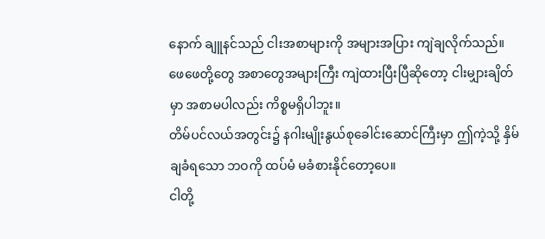နောက် ချူနင်သည် ငါးအစာများကို အများအပြား ကျဲချလိုက်သည်။
ဖေဖေတို့တွေ အစာတွေအများကြီး ကျဲထားပြီးပြီဆိုတော့ ငါးမျှားချိတ်မှာ အစာမပါလည်း ကိစ္စမရှိပါဘူး။
တိမ်ပင်လယ်အတွင်း၌ နဂါးမျိုးနွယ်စုခေါင်းဆောင်ကြီးမှာ ဤကဲ့သို့ နှိမ်ချခံရသော ဘဝကို ထပ်မံ မခံစားနိုင်တော့ပေ။
ငါတို့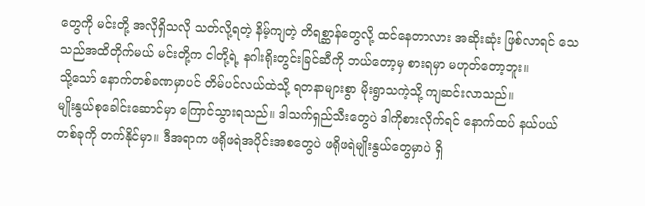တွေကို မင်းတို့ အလိုရှိသလို သတ်လို့ရတဲ့ နိမ့်ကျတဲ့ တိရစ္ဆာန်တွေလို့ ထင်နေတာလား အဆိုးဆုံး ဖြစ်လာရင် သေသည်အထိတိုက်မယ် မင်းတို့က ငါတို့ရဲ့ နဂါးရိုးတွင်းခြင်ဆီကို ဘယ်တော့မှ စားရမှာ မဟုတ်တော့ဘူး။
သို့သော် နောက်တစ်ခဏမှာပင် တိမ်ပင်လယ်ထဲသို့ ရတနာများစွာ မိုးရွာသကဲ့သို့ ကျဆင်းလာသည်။
မျိုးနွယ်စုခေါင်းဆောင်မှာ ကြောင်သွားရသည်။ ဒါသက်ရှည်သီးတွေပဲ ဒါကိုစားလိုက်ရင် နောက်ထပ် နယ်ပယ်တစ်ခုကို တက်နိုင်မှာ။ ဒီအရာက ဖရိုဖရဲအပိုင်းအစတွေပဲ ဖရိုဖရဲမျိုးနွယ်တွေမှာပဲ ရှိ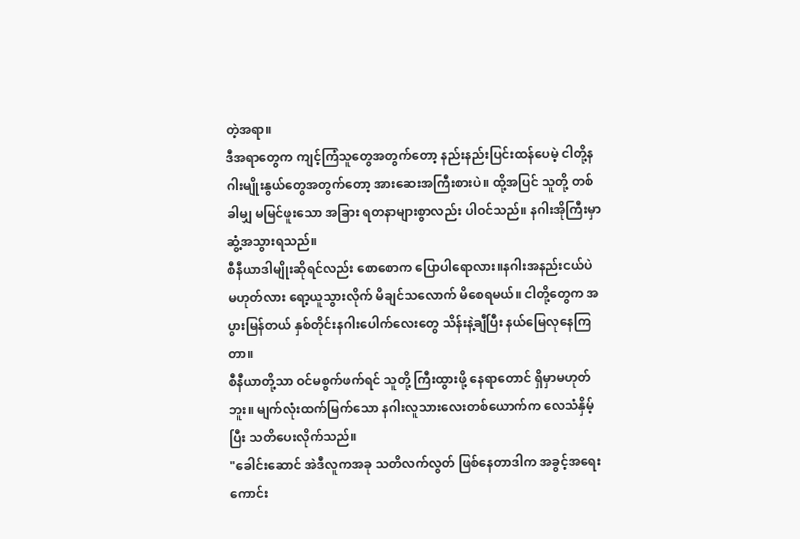တဲ့အရာ။
ဒီအရာတွေက ကျင့်ကြံသူတွေအတွက်တော့ နည်းနည်းပြင်းထန်ပေမဲ့ ငါတို့နဂါးမျိုးနွယ်တွေအတွက်တော့ အားဆေးအကြီးစားပဲ။ ထို့အပြင် သူတို့ တစ်ခါမျှ မမြင်ဖူးသော အခြား ရတနာများစွာလည်း ပါဝင်သည်။ နဂါးအိုကြီးမှာ ဆွံ့အသွားရသည်။
စီနီယာဒါမျိုးဆိုရင်လည်း စောစောက ပြောပါရောလား။နဂါးအနည်းငယ်ပဲ မဟုတ်လား ရော့ယူသွားလိုက် မိချင်သလောက် မိစေရမယ်။ ငါတို့တွေက အပွားမြန်တယ် နှစ်တိုင်းနဂါးပေါက်လေးတွေ သိန်းနဲ့ချီပြီး နယ်မြေလုနေကြတာ။
စီနီယာတို့သာ ဝင်မစွက်ဖက်ရင် သူတို့ ကြီးထွားဖို့ နေရာတောင် ရှိမှာမဟုတ်ဘူး။ မျက်လုံးထက်မြက်သော နဂါးလူသားလေးတစ်ယောက်က လေသံနှိမ့်ပြီး သတိပေးလိုက်သည်။
"ခေါင်းဆောင် အဲဒီလူကအခု သတိလက်လွတ် ဖြစ်နေတာဒါက အခွင့်အရေးကောင်း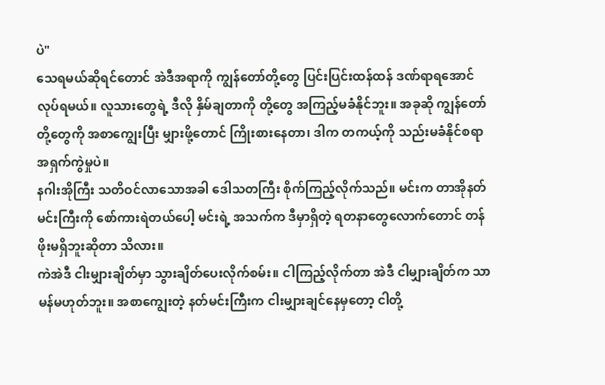ပဲ"
သေရမယ်ဆိုရင်တောင် အဲဒီအရာကို ကျွန်တော်တို့တွေ ပြင်းပြင်းထန်ထန် ဒဏ်ရာရအောင် လုပ်ရမယ်။ လူသားတွေရဲ့ ဒီလို နှိမ်ချတာကို တို့တွေ အကြည့်မခံနိုင်ဘူး။ အခုဆို ကျွန်တော်တို့တွေကို အစာကျွေးပြီး မျှားဖို့တောင် ကြိုးစားနေတာ၊ ဒါက တကယ့်ကို သည်းမခံနိုင်စရာ အရှက်ကွဲမှုပဲ။
နဂါးအိုကြီး သတိဝင်လာသောအခါ ဒေါသတကြီး စိုက်ကြည့်လိုက်သည်။ မင်းက တာအိုနတ်မင်းကြီးကို စော်ကားရဲတယ်ပေါ့ မင်းရဲ့ အသက်က ဒီမှာရှိတဲ့ ရတနာတွေလောက်တောင် တန်ဖိုးမရှိဘူးဆိုတာ သိလား။
ကဲအဲဒီ ငါးမျှားချိတ်မှာ သွားချိတ်ပေးလိုက်စမ်း။ ငါကြည့်လိုက်တာ အဲဒီ ငါမျှားချိတ်က သာမန်မဟုတ်ဘူး။ အစာကျွေးတဲ့ နတ်မင်းကြီးက ငါးမျှားချင်နေမှတော့ ငါတို့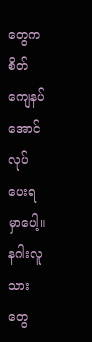တွေက စိတ်ကျေနပ်အောင် လုပ်ပေးရမှာပေါ့။
နဂါးလူသားတွေ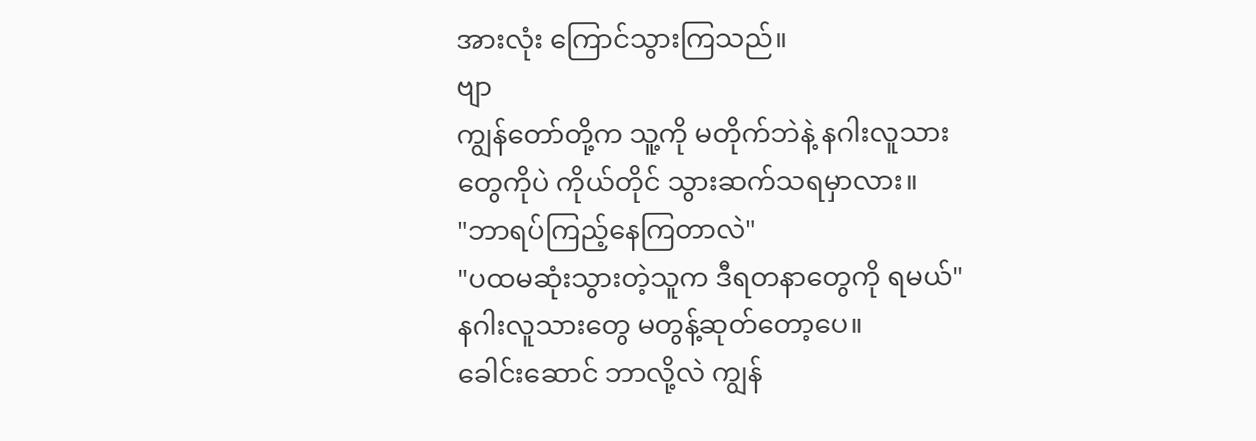အားလုံး ကြောင်သွားကြသည်။
ဗျာ
ကျွန်တော်တို့က သူ့ကို မတိုက်ဘဲနဲ့ နဂါးလူသားတွေကိုပဲ ကိုယ်တိုင် သွားဆက်သရမှာလား။
"ဘာရပ်ကြည့်နေကြတာလဲ"
"ပထမဆုံးသွားတဲ့သူက ဒီရတနာတွေကို ရမယ်"
နဂါးလူသားတွေ မတွန့်ဆုတ်တော့ပေ။
ခေါင်းဆောင် ဘာလို့လဲ ကျွန်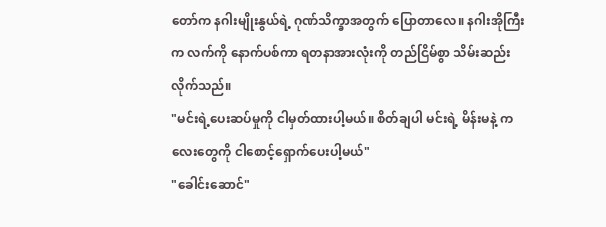တော်က နဂါးမျိုးနွယ်ရဲ့ ဂုဏ်သိက္ခာအတွက် ပြောတာလေ။ နဂါးအိုကြီးက လက်ကို နောက်ပစ်ကာ ရတနာအားလုံးကို တည်ငြိမ်စွာ သိမ်းဆည်းလိုက်သည်။
"မင်းရဲ့ပေးဆပ်မှုကို ငါမှတ်ထားပါ့မယ်။ စိတ်ချပါ မင်းရဲ့ မိန်းမနဲ့ ကလေးတွေကို ငါစောင့်ရှောက်ပေးပါ့မယ်"
"ခေါင်းဆောင်"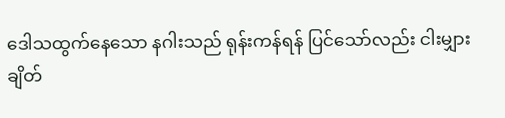ဒေါသထွက်နေသော နဂါးသည် ရုန်းကန်ရန် ပြင်သော်လည်း ငါးမျှားချိတ်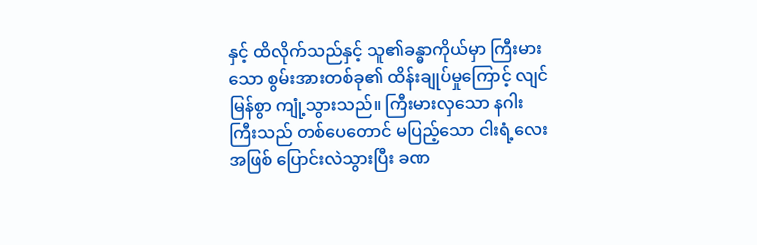နှင့် ထိလိုက်သည်နှင့် သူ၏ခန္ဓာကိုယ်မှာ ကြီးမားသော စွမ်းအားတစ်ခု၏ ထိန်းချုပ်မှုကြောင့် လျင်မြန်စွာ ကျုံ့သွားသည်။ ကြီးမားလှသော နဂါးကြီးသည် တစ်ပေတောင် မပြည့်သော ငါးရံ့လေးအဖြစ် ပြောင်းလဲသွားပြီး ခဏ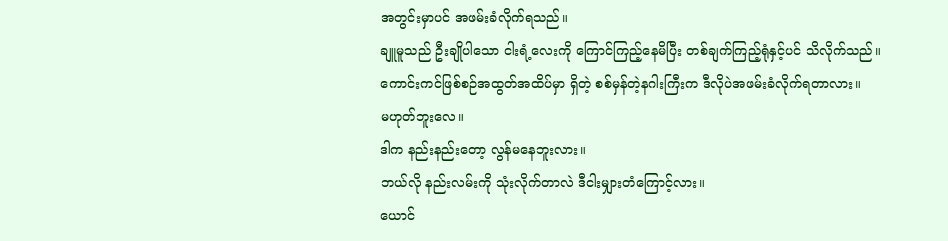အတွင်းမှာပင် အဖမ်းခံလိုက်ရသည်။
ချူမူသည် ဦးချိုပါသော ငါးရံ့လေးကို ကြောင်ကြည့်နေမိပြီး တစ်ချက်ကြည့်ရုံနှင့်ပင် သိလိုက်သည်။
ကောင်းကင်ဖြစ်စဉ်အထွတ်အထိပ်မှာ ရှိတဲ့ စစ်မှန်တဲ့နဂါးကြီးက ဒီလိုပဲအဖမ်းခံလိုက်ရတာလား။
မဟုတ်ဘူးလေ။
ဒါက နည်းနည်းတော့ လွန်မနေဘူးလား။
ဘယ်လို နည်းလမ်းကို သုံးလိုက်တာလဲ ဒီငါးမျှားတံကြောင့်လား။
ယောင်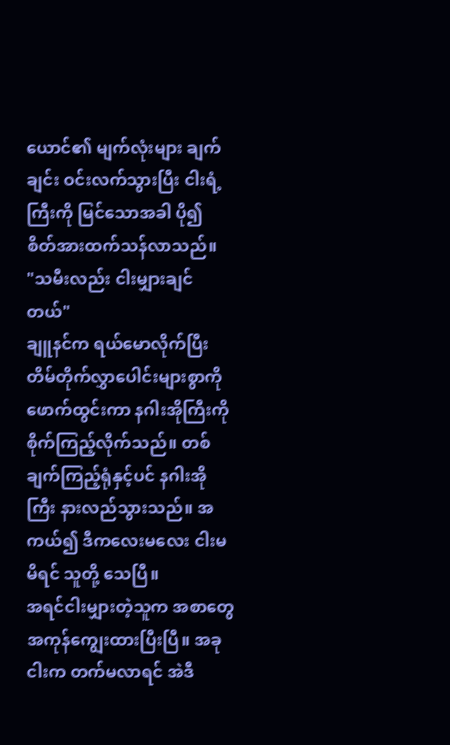ယောင်၏ မျက်လုံးများ ချက်ချင်း ဝင်းလက်သွားပြီး ငါးရံ့ကြီးကို မြင်သောအခါ ပို၍ စိတ်အားထက်သန်လာသည်။
"သမီးလည်း ငါးမျှားချင်တယ်"
ချူနင်က ရယ်မောလိုက်ပြီး တိမ်တိုက်လွှာပေါင်းများစွာကို ဖောက်ထွင်းကာ နဂါးအိုကြီးကို စိုက်ကြည့်လိုက်သည်။ တစ်ချက်ကြည့်ရုံနှင့်ပင် နဂါးအိုကြီး နားလည်သွားသည်။ အကယ်၍ ဒီကလေးမလေး ငါးမမိရင် သူတို့ သေပြီ။
အရင်ငါးမျှားတဲ့သူက အစာတွေ အကုန်ကျွေးထားပြီးပြီ။ အခု ငါးက တက်မလာရင် အဲဒီ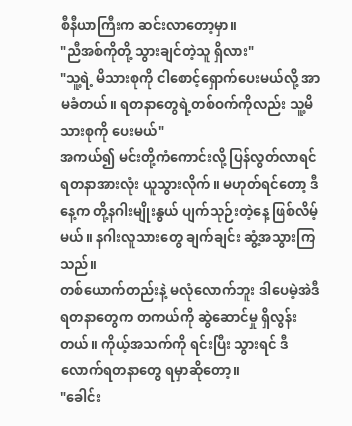စီနီယာကြီးက ဆင်းလာတော့မှာ။
"ညီအစ်ကိုတို့ သွားချင်တဲ့သူ ရှိလား"
"သူ့ရဲ့ မိသားစုကို ငါစောင့်ရှောက်ပေးမယ်လို့ အာမခံတယ်။ ရတနာတွေရဲ့တစ်ဝက်ကိုလည်း သူ့မိသားစုကို ပေးမယ်"
အကယ်၍ မင်းတို့ကံကောင်းလို့ ပြန်လွတ်လာရင် ရတနာအားလုံး ယူသွားလိုက်။ မဟုတ်ရင်တော့ ဒီနေ့က တို့နဂါးမျိုးနွယ် ပျက်သုဉ်းတဲ့နေ့ ဖြစ်လိမ့်မယ်။ နဂါးလူသားတွေ ချက်ချင်း ဆွံ့အသွားကြသည်။
တစ်ယောက်တည်းနဲ့ မလုံလောက်ဘူး ဒါပေမဲ့အဲဒီရတနာတွေက တကယ်ကို ဆွဲဆောင်မှု ရှိလွန်းတယ်။ ကိုယ့်အသက်ကို ရင်းပြီး သွားရင် ဒီလောက်ရတနာတွေ ရမှာဆိုတော့။
"ခေါင်း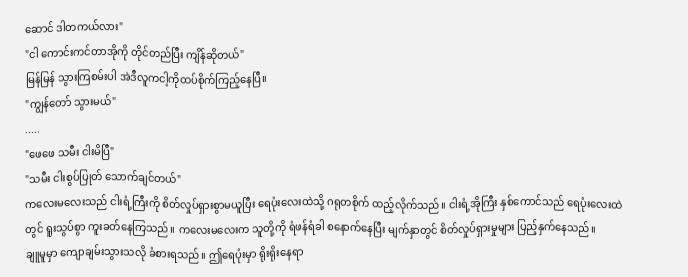ဆောင် ဒါတကယ်လား"
"ငါ ကောင်းကင်တာအိုကို တိုင်တည်ပြီး ကျိန်ဆိုတယ်"
မြန်မြန် သွားကြစမ်းပါ အဲဒီလူကငါ့ကိုထပ်စိုက်ကြည့်နေပြီ။
"ကျွန်တော် သွားမယ်"
.....
"ဖေဖေ သမီး ငါးမိပြီ"
"သမီး ငါးစွပ်ပြုတ် သောက်ချင်တယ်"
ကလေးမလေးသည် ငါးရံ့ကြီးကို စိတ်လှုပ်ရှားစွာမယူပြီး ရေပုံးလေးထဲသို့ ဂရုတစိုက် ထည့်လိုက်သည်။ ငါးရံ့အိုကြီး နှစ်ကောင်သည် ရေပုံးလေးထဲတွင် ရူးသွပ်စွာ ကူးခတ်နေကြသည်။ ကလေးမလေးက သူတို့ကို ရံဖန်ရံခါ စနောက်နေပြီး မျက်နှာတွင် စိတ်လှုပ်ရှားမှုများ ပြည့်နှက်နေသည်။
ချူမူမှာ ကျောချမ်းသွားသလို ခံစားရသည်။ ဤရေပုံးမှာ ရိုးရိုးနေရာ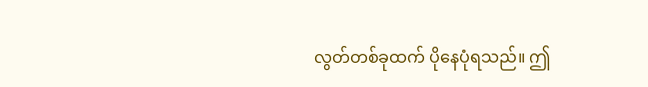လွတ်တစ်ခုထက် ပိုနေပုံရသည်။ ဤ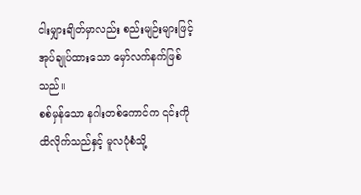ငါးမျှားချိတ်မှာလည်း စည်းမျဉ်းများဖြင့် အုပ်ချုပ်ထားသော မှော်လက်နက်ဖြစ်သည်။
စစ်မှန်သော နဂါးတစ်ကောင်က ၎င်းကို ထိလိုက်သည်နှင့် မူလပုံစံသို့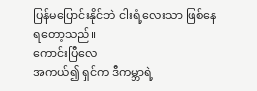ပြန်မပြောင်းနိုင်ဘဲ ငါးရံ့လေးသာ ဖြစ်နေရတော့သည်။
ကောင်းပြီလေ
အကယ်၍ ရှင်က ဒီကမ္ဘာရဲ့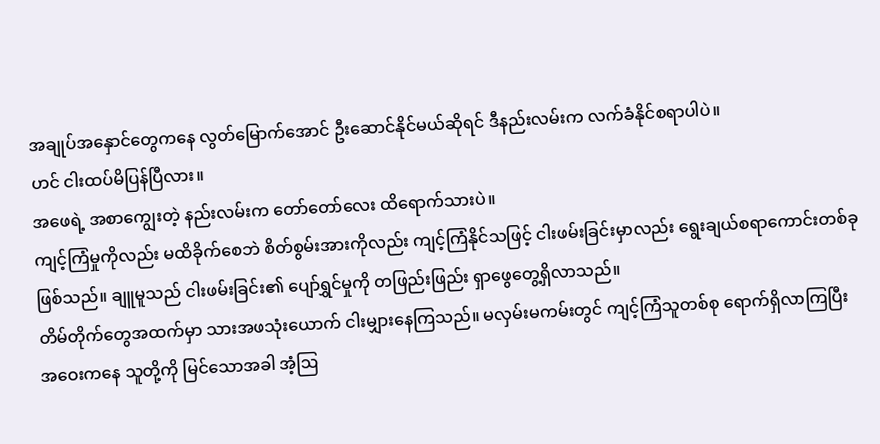အချုပ်အနှောင်တွေကနေ လွတ်မြောက်အောင် ဦးဆောင်နိုင်မယ်ဆိုရင် ဒီနည်းလမ်းက လက်ခံနိုင်စရာပါပဲ။
ဟင် ငါးထပ်မိပြန်ပြီလား။
အဖေရဲ့ အစာကျွေးတဲ့ နည်းလမ်းက တော်တော်လေး ထိရောက်သားပဲ။
ကျင့်ကြံမှုကိုလည်း မထိခိုက်စေဘဲ စိတ်စွမ်းအားကိုလည်း ကျင့်ကြံနိုင်သဖြင့် ငါးဖမ်းခြင်းမှာလည်း ရွေးချယ်စရာကောင်းတစ်ခု ဖြစ်သည်။ ချူမူသည် ငါးဖမ်းခြင်း၏ ပျော်ရွှင်မှုကို တဖြည်းဖြည်း ရှာဖွေတွေ့ရှိလာသည်။
တိမ်တိုက်တွေအထက်မှာ သားအဖသုံးယောက် ငါးမျှားနေကြသည်။ မလှမ်းမကမ်းတွင် ကျင့်ကြံသူတစ်စု ရောက်ရှိလာကြပြီး အဝေးကနေ သူတို့ကို မြင်သောအခါ အံ့ဩ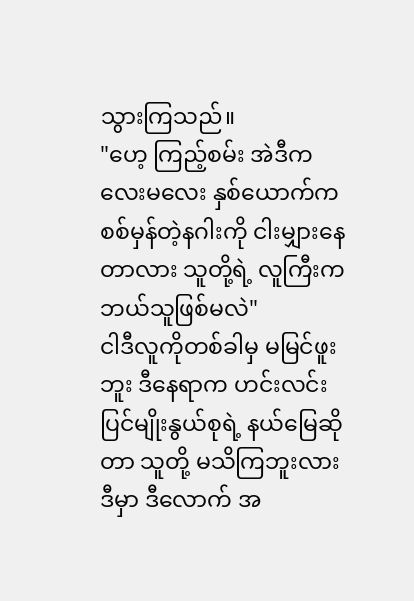သွားကြသည်။
"ဟေ့ ကြည့်စမ်း အဲဒီကလေးမလေး နှစ်ယောက်က စစ်မှန်တဲ့နဂါးကို ငါးမျှားနေတာလား သူတို့ရဲ့ လူကြီးက ဘယ်သူဖြစ်မလဲ"
ငါဒီလူကိုတစ်ခါမှ မမြင်ဖူးဘူး ဒီနေရာက ဟင်းလင်းပြင်မျိုးနွယ်စုရဲ့ နယ်မြေဆိုတာ သူတို့ မသိကြဘူးလား ဒီမှာ ဒီလောက် အ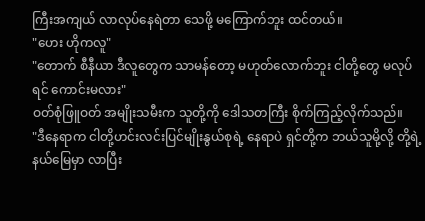ကြီးအကျယ် လာလုပ်နေရဲတာ သေဖို့ မကြောက်ဘူး ထင်တယ်။
"ဟေး ဟိုကလူ"
"တောက် စီနီယာ ဒီလူတွေက သာမန်တော့ မဟုတ်လောက်ဘူး ငါတို့တွေ မလုပ်ရင် ကောင်းမလား"
ဝတ်စုံဖြူဝတ် အမျိုးသမီးက သူတို့ကို ဒေါသတကြီး စိုက်ကြည့်လိုက်သည်။
"ဒီနေရာက ငါတို့ဟင်းလင်းပြင်မျိုးနွယ်စုရဲ့ နေရာပဲ ရှင်တို့က ဘယ်သူမို့လို့ တို့ရဲ့ နယ်မြေမှာ လာပြီး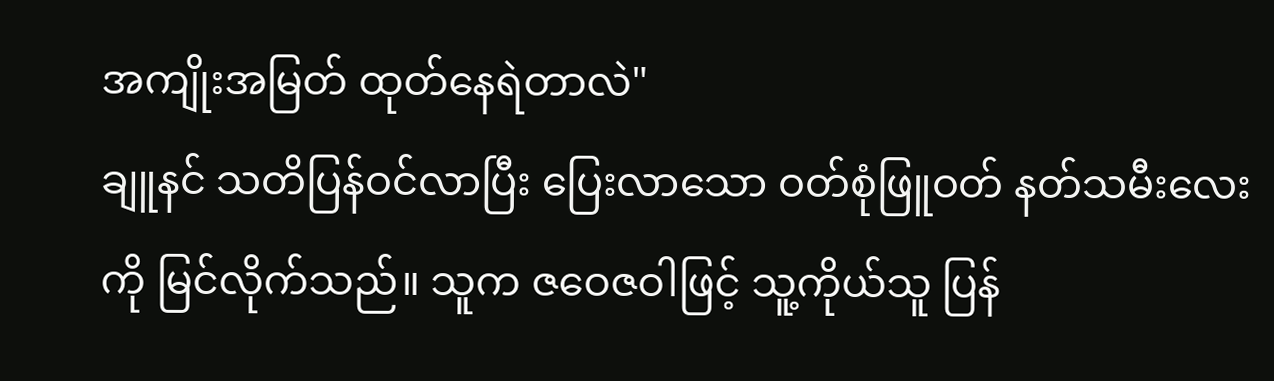အကျိုးအမြတ် ထုတ်နေရဲတာလဲ"
ချူနင် သတိပြန်ဝင်လာပြီး ပြေးလာသော ဝတ်စုံဖြူဝတ် နတ်သမီးလေးကို မြင်လိုက်သည်။ သူက ဇဝေဇဝါဖြင့် သူ့ကိုယ်သူ ပြန်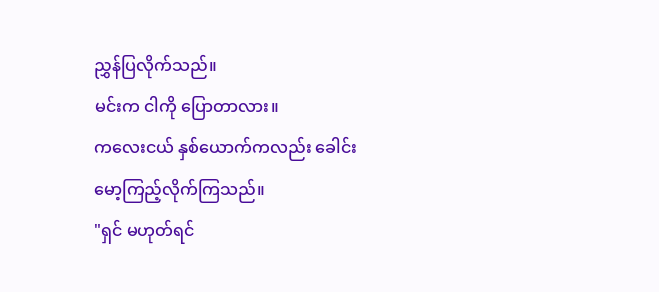ညွှန်ပြလိုက်သည်။
မင်းက ငါကို ပြောတာလား။
ကလေးငယ် နှစ်ယောက်ကလည်း ခေါင်းမော့ကြည့်လိုက်ကြသည်။
"ရှင် မဟုတ်ရင်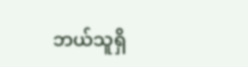ဘယ်သူရှိ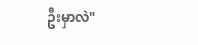ဦးမှာလဲ"